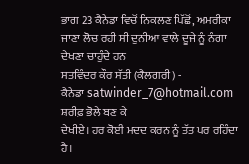ਭਾਗ 23 ਕੈਨੇਡਾ ਵਿਚੋਂ ਨਿਕਲਣ ਪਿੱਛੋਂ, ਅਮਰੀਕਾ ਜਾਣਾ ਲੋਚ ਰਹੀ ਸੀ ਦੁਨੀਆ ਵਾਲੇ ਦੂਜੇ ਨੂੰ ਨੰਗਾ ਦੇਖਣਾ ਚਾਹੁੰਦੇ ਹਨ
ਸਤਵਿੰਦਰ ਕੌਰ ਸੱਤੀ (ਕੈਲਗਰੀ) -
ਕੈਨੇਡਾ satwinder_7@hotmail.com
ਸ਼ਰੀਫ਼ ਭੋਲੇ ਬਣ ਕੇ
ਦੇਖੀਏ। ਹਰ ਕੋਈ ਮਦਦ ਕਰਨ ਨੂੰ ਤੱਤ ਪਰ ਰਹਿੰਦਾ ਹੈ।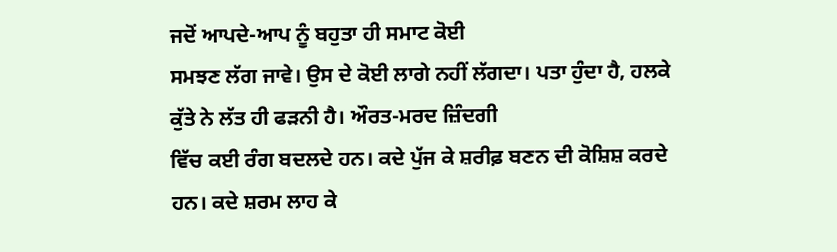ਜਦੋਂ ਆਪਦੇ-ਆਪ ਨੂੰ ਬਹੁਤਾ ਹੀ ਸਮਾਟ ਕੋਈ
ਸਮਝਣ ਲੱਗ ਜਾਵੇ। ਉਸ ਦੇ ਕੋਈ ਲਾਗੇ ਨਹੀਂ ਲੱਗਦਾ। ਪਤਾ ਹੁੰਦਾ ਹੈ, ਹਲਕੇ ਕੁੱਤੇ ਨੇ ਲੱਤ ਹੀ ਫੜਨੀ ਹੈ। ਔਰਤ-ਮਰਦ ਜ਼ਿੰਦਗੀ
ਵਿੱਚ ਕਈ ਰੰਗ ਬਦਲਦੇ ਹਨ। ਕਦੇ ਪੁੱਜ ਕੇ ਸ਼ਰੀਫ਼ ਬਣਨ ਦੀ ਕੋਸ਼ਿਸ਼ ਕਰਦੇ ਹਨ। ਕਦੇ ਸ਼ਰਮ ਲਾਹ ਕੇ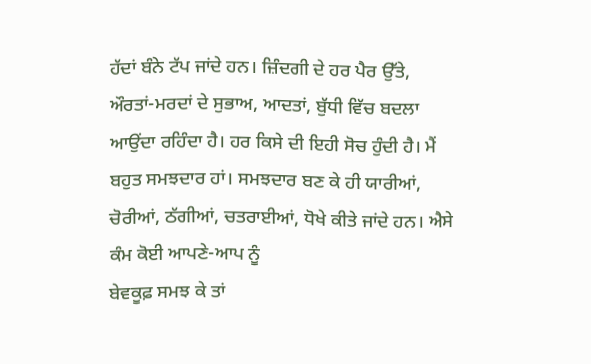ਹੱਦਾਂ ਬੰਨੇ ਟੱਪ ਜਾਂਦੇ ਹਨ। ਜ਼ਿੰਦਗੀ ਦੇ ਹਰ ਪੈਰ ਉੱਤੇ, ਔਰਤਾਂ-ਮਰਦਾਂ ਦੇ ਸੁਭਾਅ, ਆਦਤਾਂ, ਬੁੱਧੀ ਵਿੱਚ ਬਦਲਾ ਆਉਂਦਾ ਰਹਿੰਦਾ ਹੈ। ਹਰ ਕਿਸੇ ਦੀ ਇਹੀ ਸੋਚ ਹੁੰਦੀ ਹੈ। ਮੈਂ ਬਹੁਤ ਸਮਝਦਾਰ ਹਾਂ। ਸਮਝਦਾਰ ਬਣ ਕੇ ਹੀ ਯਾਰੀਆਂ,
ਚੋਰੀਆਂ, ਠੱਗੀਆਂ, ਚਤਰਾਈਆਂ, ਧੋਖੇ ਕੀਤੇ ਜਾਂਦੇ ਹਨ। ਐਸੇ ਕੰਮ ਕੋਈ ਆਪਣੇ-ਆਪ ਨੂੰ
ਬੇਵਕੂਫ਼ ਸਮਝ ਕੇ ਤਾਂ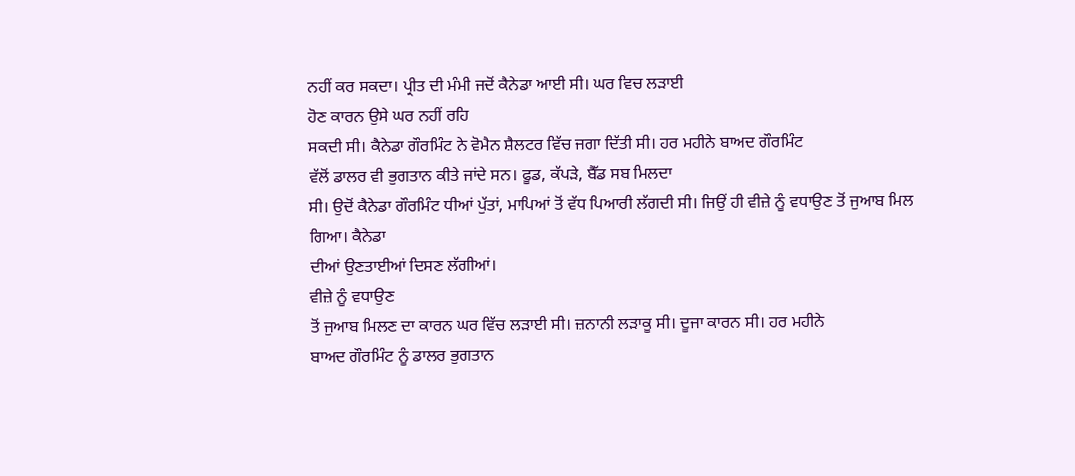ਨਹੀਂ ਕਰ ਸਕਦਾ। ਪ੍ਰੀਤ ਦੀ ਮੰਮੀ ਜਦੋਂ ਕੈਨੇਡਾ ਆਈ ਸੀ। ਘਰ ਵਿਚ ਲੜਾਈ
ਹੋਣ ਕਾਰਨ ਉਸੇ ਘਰ ਨਹੀਂ ਰਹਿ
ਸਕਦੀ ਸੀ। ਕੈਨੇਡਾ ਗੌਰਮਿੰਟ ਨੇ ਵੋਮੈਨ ਸ਼ੈਲਟਰ ਵਿੱਚ ਜਗਾ ਦਿੱਤੀ ਸੀ। ਹਰ ਮਹੀਨੇ ਬਾਅਦ ਗੌਰਮਿੰਟ
ਵੱਲੋਂ ਡਾਲਰ ਵੀ ਭੁਗਤਾਨ ਕੀਤੇ ਜਾਂਦੇ ਸਨ। ਫੂਡ, ਕੱਪੜੇ, ਬੈੱਡ ਸਬ ਮਿਲਦਾ
ਸੀ। ਉਦੋਂ ਕੈਨੇਡਾ ਗੌਰਮਿੰਟ ਧੀਆਂ ਪੁੱਤਾਂ, ਮਾਪਿਆਂ ਤੋਂ ਵੱਧ ਪਿਆਰੀ ਲੱਗਦੀ ਸੀ। ਜਿਉਂ ਹੀ ਵੀਜ਼ੇ ਨੂੰ ਵਧਾਉਣ ਤੋਂ ਜੁਆਬ ਮਿਲ ਗਿਆ। ਕੈਨੇਡਾ
ਦੀਆਂ ਉਣਤਾਈਆਂ ਦਿਸਣ ਲੱਗੀਆਂ।
ਵੀਜ਼ੇ ਨੂੰ ਵਧਾਉਣ
ਤੋਂ ਜੁਆਬ ਮਿਲਣ ਦਾ ਕਾਰਨ ਘਰ ਵਿੱਚ ਲੜਾਈ ਸੀ। ਜ਼ਨਾਨੀ ਲੜਾਕੂ ਸੀ। ਦੂਜਾ ਕਾਰਨ ਸੀ। ਹਰ ਮਹੀਨੇ
ਬਾਅਦ ਗੌਰਮਿੰਟ ਨੂੰ ਡਾਲਰ ਭੁਗਤਾਨ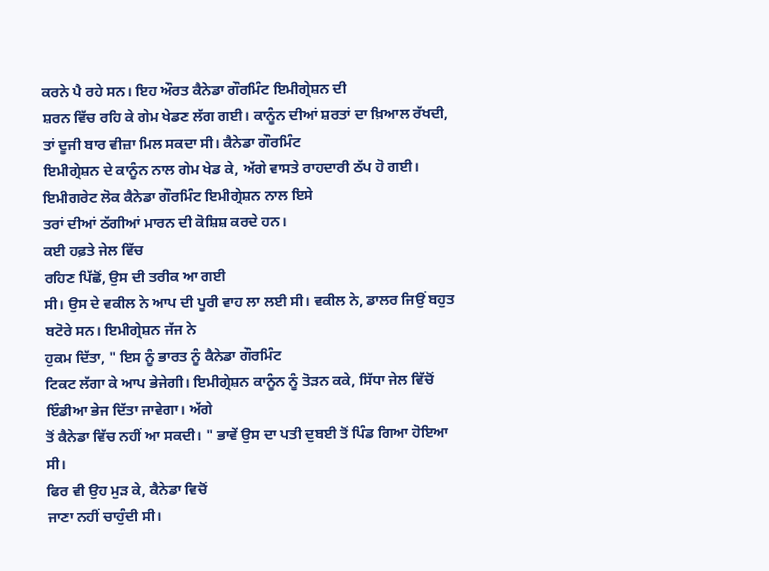ਕਰਨੇ ਪੈ ਰਹੇ ਸਨ। ਇਹ ਔਰਤ ਕੈਨੇਡਾ ਗੌਰਮਿੰਟ ਇਮੀਗ੍ਰੇਸ਼ਨ ਦੀ
ਸ਼ਰਨ ਵਿੱਚ ਰਹਿ ਕੇ ਗੇਮ ਖੇਡਣ ਲੱਗ ਗਈ। ਕਾਨੂੰਨ ਦੀਆਂ ਸ਼ਰਤਾਂ ਦਾ ਖ਼ਿਆਲ ਰੱਖਦੀ, ਤਾਂ ਦੂਜੀ ਬਾਰ ਵੀਜ਼ਾ ਮਿਲ ਸਕਦਾ ਸੀ। ਕੈਨੇਡਾ ਗੌਰਮਿੰਟ
ਇਮੀਗ੍ਰੇਸ਼ਨ ਦੇ ਕਾਨੂੰਨ ਨਾਲ ਗੇਮ ਖੇਡ ਕੇ, ਅੱਗੇ ਵਾਸਤੇ ਰਾਹਦਾਰੀ ਠੱਪ ਹੋ ਗਈ। ਇਮੀਗਰੇਟ ਲੋਕ ਕੈਨੇਡਾ ਗੌਰਮਿੰਟ ਇਮੀਗ੍ਰੇਸ਼ਨ ਨਾਲ ਇਸੇ
ਤਰਾਂ ਦੀਆਂ ਠੱਗੀਆਂ ਮਾਰਨ ਦੀ ਕੋਸ਼ਿਸ਼ ਕਰਦੇ ਹਨ।
ਕਈ ਹਫ਼ਤੇ ਜੇਲ ਵਿੱਚ
ਰਹਿਣ ਪਿੱਛੋਂ, ਉਸ ਦੀ ਤਰੀਕ ਆ ਗਈ
ਸੀ। ਉਸ ਦੇ ਵਕੀਲ ਨੇ ਆਪ ਦੀ ਪੂਰੀ ਵਾਹ ਲਾ ਲਈ ਸੀ। ਵਕੀਲ ਨੇ, ਡਾਲਰ ਜਿਉਂ ਬਹੁਤ ਬਟੋਰੇ ਸਨ। ਇਮੀਗ੍ਰੇਸ਼ਨ ਜੱਜ ਨੇ
ਹੁਕਮ ਦਿੱਤਾ, " ਇਸ ਨੂੰ ਭਾਰਤ ਨੂੰ ਕੈਨੇਡਾ ਗੌਰਮਿੰਟ
ਟਿਕਟ ਲੱਗਾ ਕੇ ਆਪ ਭੇਜੇਗੀ। ਇਮੀਗ੍ਰੇਸ਼ਨ ਕਾਨੂੰਨ ਨੂੰ ਤੋੜਨ ਕਕੇ, ਸਿੱਧਾ ਜੇਲ ਵਿੱਚੋਂ ਇੰਡੀਆ ਭੇਜ ਦਿੱਤਾ ਜਾਵੇਗਾ। ਅੱਗੇ
ਤੋਂ ਕੈਨੇਡਾ ਵਿੱਚ ਨਹੀਂ ਆ ਸਕਦੀ। " ਭਾਵੇਂ ਉਸ ਦਾ ਪਤੀ ਦੁਬਈ ਤੋਂ ਪਿੰਡ ਗਿਆ ਹੋਇਆ ਸੀ।
ਫਿਰ ਵੀ ਉਹ ਮੁੜ ਕੇ, ਕੈਨੇਡਾ ਵਿਚੋਂ
ਜਾਣਾ ਨਹੀਂ ਚਾਹੁੰਦੀ ਸੀ।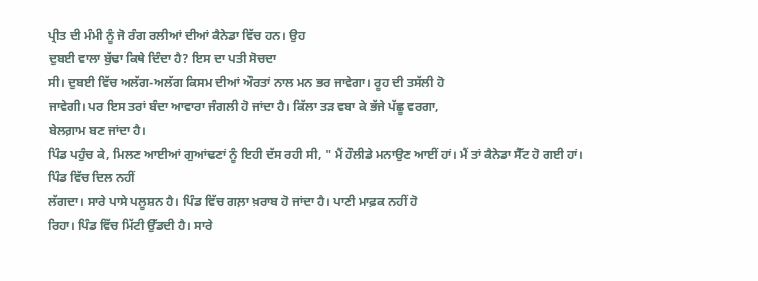ਪ੍ਰੀਤ ਦੀ ਮੰਮੀ ਨੂੰ ਜੋ ਰੰਗ ਰਲੀਆਂ ਦੀਆਂ ਕੈਨੇਡਾ ਵਿੱਚ ਹਨ। ਉਹ
ਦੁਬਈ ਵਾਲਾ ਬੁੱਢਾ ਕਿਥੇ ਦਿੰਦਾ ਹੈ? ਇਸ ਦਾ ਪਤੀ ਸੋਚਦਾ
ਸੀ। ਦੁਬਈ ਵਿੱਚ ਅਲੱਗ-ਅਲੱਗ ਕਿਸਮ ਦੀਆਂ ਔਰਤਾਂ ਨਾਲ ਮਨ ਭਰ ਜਾਵੇਗਾ। ਰੂਹ ਦੀ ਤਸੱਲੀ ਹੋ
ਜਾਵੇਗੀ। ਪਰ ਇਸ ਤਰਾਂ ਬੰਦਾ ਆਵਾਰਾ ਜੰਗਲੀ ਹੋ ਜਾਂਦਾ ਹੈ। ਕਿੱਲਾ ਤੜ ਵਬਾ ਕੇ ਭੱਜੇ ਪੱਛੂ ਵਰਗਾ,
ਬੇਲਗ਼ਾਮ ਬਣ ਜਾਂਦਾ ਹੈ।
ਪਿੰਡ ਪਹੁੰਚ ਕੇ, ਮਿਲਣ ਆਈਆਂ ਗੁਆਂਢਣਾਂ ਨੂੰ ਇਹੀ ਦੱਸ ਰਹੀ ਸੀ, " ਮੈਂ ਹੌਲੀਡੇ ਮਨਾਉਣ ਆਈਂ ਹਾਂ। ਮੈਂ ਤਾਂ ਕੈਨੇਡਾ ਸੈੱਟ ਹੋ ਗਈ ਹਾਂ। ਪਿੰਡ ਵਿੱਚ ਦਿਲ ਨਹੀਂ
ਲੱਗਦਾ। ਸਾਰੇ ਪਾਸੇ ਪਲੂਸ਼ਨ ਹੈ। ਪਿੰਡ ਵਿੱਚ ਗਲ਼ਾ ਖ਼ਰਾਬ ਹੋ ਜਾਂਦਾ ਹੈ। ਪਾਣੀ ਮਾਫ਼ਕ ਨਹੀਂ ਹੋ
ਰਿਹਾ। ਪਿੰਡ ਵਿੱਚ ਮਿੱਟੀ ਉੱਡਦੀ ਹੈ। ਸਾਰੇ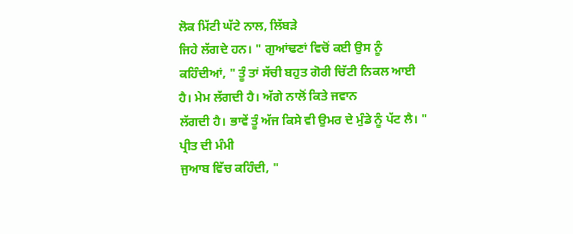ਲੋਕ ਮਿੱਟੀ ਘੱਟੇ ਨਾਲ, ਲਿੱਬੜੇ
ਜਿਹੇ ਲੱਗਦੇ ਹਨ। " ਗੁਆਂਢਣਾਂ ਵਿਚੋਂ ਕਈ ਉਸ ਨੂੰ ਕਹਿੰਦੀਆਂ, " ਤੂੰ ਤਾਂ ਸੱਚੀ ਬਹੁਤ ਗੋਰੀ ਚਿੱਟੀ ਨਿਕਲ ਆਈ ਹੈ। ਮੇਮ ਲੱਗਦੀ ਹੈ। ਅੱਗੇ ਨਾਲੋਂ ਕਿਤੇ ਜਵਾਨ
ਲੱਗਦੀ ਹੈ। ਭਾਵੇਂ ਤੂੰ ਅੱਜ ਕਿਸੇ ਵੀ ਉਮਰ ਦੇ ਮੁੰਡੇ ਨੂੰ ਪੱਟ ਲੈ। " ਪ੍ਰੀਤ ਦੀ ਮੰਮੀ
ਜੁਆਬ ਵਿੱਚ ਕਹਿੰਦੀ, "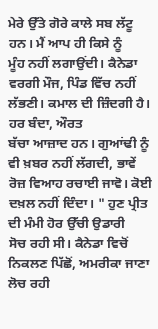ਮੇਰੇ ਉੱਤੇ ਗੋਰੇ ਕਾਲੇ ਸਬ ਲੱਟੂ ਹਨ। ਮੈਂ ਆਪ ਹੀ ਕਿਸੇ ਨੂੰ
ਮੂੰਹ ਨਹੀਂ ਲਗਾਉਂਦੀ। ਕੈਨੇਡਾ ਵਰਗੀ ਮੌਜ, ਪਿੰਡ ਵਿੱਚ ਨਹੀਂ ਲੱਭਣੀ। ਕਮਾਲ ਦੀ ਜ਼ਿੰਦਗੀ ਹੈ। ਹਰ ਬੰਦਾ, ਔਰਤ
ਬੱਚਾ ਆਜ਼ਾਦ ਹਨ। ਗੁਆਂਢੀ ਨੂੰ ਵੀ ਖ਼ਬਰ ਨਹੀਂ ਲੱਗਦੀ, ਭਾਵੇਂ
ਰੋਜ਼ ਵਿਆਹ ਰਚਾਈ ਜਾਵੋ। ਕੋਈ ਦਖ਼ਲ ਨਹੀਂ ਦਿੰਦਾ। " ਹੁਣ ਪ੍ਰੀਤ ਦੀ ਮੰਮੀ ਹੋਰ ਉੱਚੀ ਉਡਾਰੀ
ਸੋਚ ਰਹੀ ਸੀ। ਕੈਨੇਡਾ ਵਿਚੋਂ ਨਿਕਲਣ ਪਿੱਛੋਂ, ਅਮਰੀਕਾ ਜਾਣਾ ਲੋਚ ਰਹੀ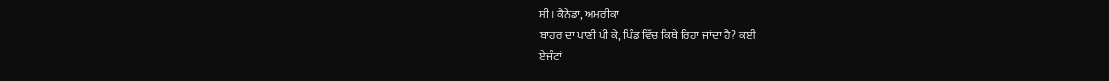ਸੀ। ਕੈਨੇਡਾ, ਅਮਰੀਕਾ
ਬਾਹਰ ਦਾ ਪਾਣੀ ਪੀ ਕੇ, ਪਿੰਡ ਵਿੱਚ ਕਿਥੇ ਰਿਹਾ ਜਾਂਦਾ ਹੈ? ਕਈ
ਏਜੰਟਾਂ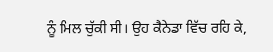ਨੂੰ ਮਿਲ ਚੁੱਕੀ ਸੀ। ਉਹ ਕੈਨੇਡਾ ਵਿੱਚ ਰਹਿ ਕੇ,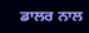ਡਾਲਰ ਨਾਲ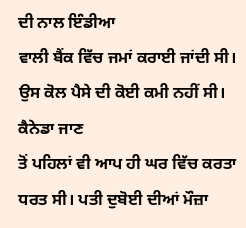ਦੀ ਨਾਲ ਇੰਡੀਆ
ਵਾਲੀ ਬੈਂਕ ਵਿੱਚ ਜਮਾਂ ਕਰਾਈ ਜਾਂਦੀ ਸੀ। ਉਸ ਕੋਲ ਪੈਸੇ ਦੀ ਕੋਈ ਕਮੀ ਨਹੀਂ ਸੀ। ਕੈਨੇਡਾ ਜਾਣ
ਤੋਂ ਪਹਿਲਾਂ ਵੀ ਆਪ ਹੀ ਘਰ ਵਿੱਚ ਕਰਤਾ ਧਰਤ ਸੀ। ਪਤੀ ਦੁਬੋਈ ਦੀਆਂ ਮੌਜ਼ਾ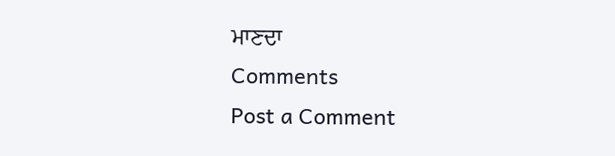ਮਾਣਦਾ
Comments
Post a Comment